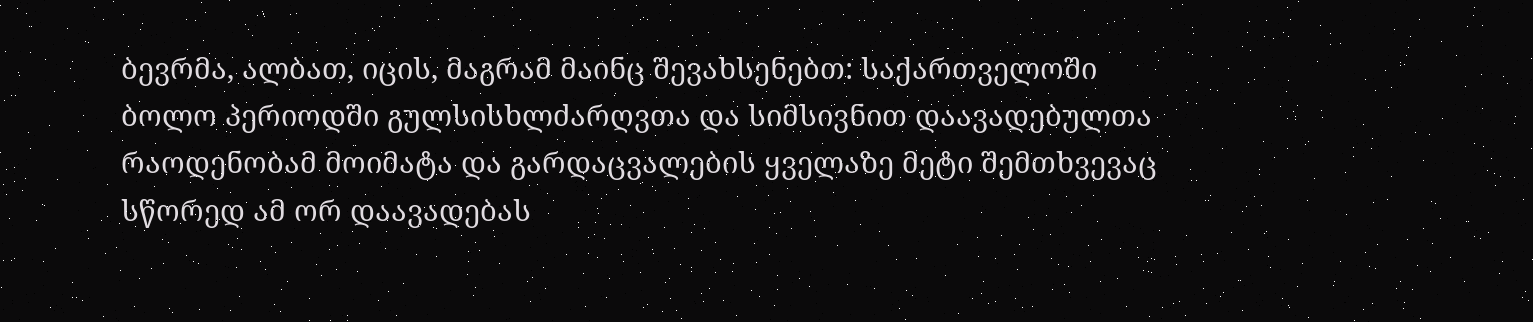ბევრმა, ალბათ, იცის, მაგრამ მაინც შევახსენებთ: საქართველოში ბოლო პერიოდში გულსისხლძარღვთა და სიმსივნით დაავადებულთა რაოდენობამ მოიმატა და გარდაცვალების ყველაზე მეტი შემთხვევაც სწორედ ამ ორ დაავადებას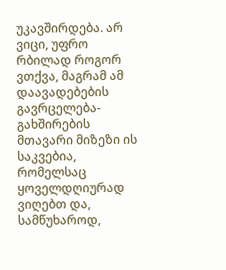უკავშირდება. არ ვიცი, უფრო რბილად როგორ ვთქვა, მაგრამ ამ დაავადებების გავრცელება-გახშირების მთავარი მიზეზი ის საკვებია, რომელსაც ყოველდღიურად ვიღებთ და, სამწუხაროდ,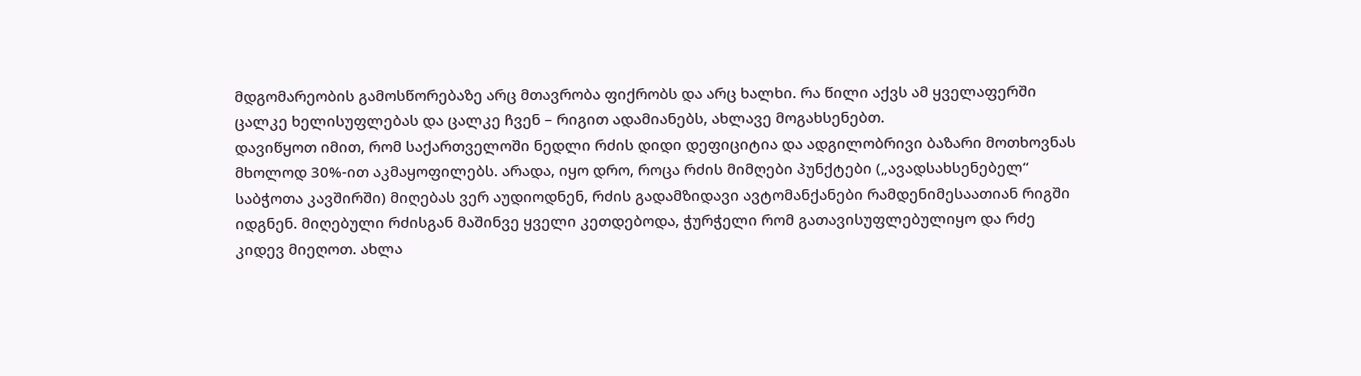მდგომარეობის გამოსწორებაზე არც მთავრობა ფიქრობს და არც ხალხი. რა წილი აქვს ამ ყველაფერში ცალკე ხელისუფლებას და ცალკე ჩვენ – რიგით ადამიანებს, ახლავე მოგახსენებთ.
დავიწყოთ იმით, რომ საქართველოში ნედლი რძის დიდი დეფიციტია და ადგილობრივი ბაზარი მოთხოვნას მხოლოდ 30%-ით აკმაყოფილებს. არადა, იყო დრო, როცა რძის მიმღები პუნქტები („ავადსახსენებელ“ საბჭოთა კავშირში) მიღებას ვერ აუდიოდნენ, რძის გადამზიდავი ავტომანქანები რამდენიმესაათიან რიგში იდგნენ. მიღებული რძისგან მაშინვე ყველი კეთდებოდა, ჭურჭელი რომ გათავისუფლებულიყო და რძე კიდევ მიეღოთ. ახლა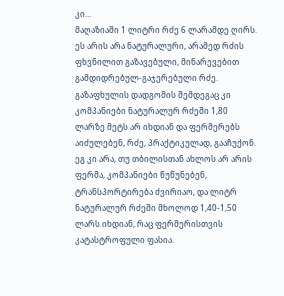კი…
მაღაზიაში 1 ლიტრი რძე 6 ლარამდე ღირს. ეს არის არა ნატურალური, არამედ რძის ფხვნილით გაზავებული, მინარევებით გამდიდრებულ-გაჯერებული რძე. გაზაფხულის დადგომის შემდეგაც კი კომპანიები ნატურალურ რძეში 1,80 ლარზე მეტს არ იხდიან და ფერმერებს აიძულებენ, რძე, პრაქტიკულად, გააჩუქონ. ეგ კი არა, თუ თბილისთან ახლოს არ არის ფერმა, კომპანიები წუწუნებენ, ტრანსპორტირება ძვირიაო, და ლიტრ ნატურალურ რძეში მხოლოდ 1,40-1,50 ლარს იხდიან, რაც ფერმერისთვის კატასტროფული ფასია.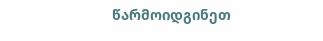წარმოიდგინეთ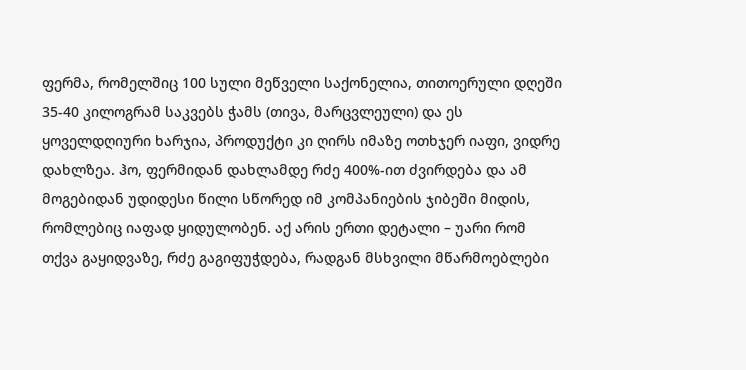ფერმა, რომელშიც 100 სული მეწველი საქონელია, თითოერული დღეში 35-40 კილოგრამ საკვებს ჭამს (თივა, მარცვლეული) და ეს ყოველდღიური ხარჯია, პროდუქტი კი ღირს იმაზე ოთხჯერ იაფი, ვიდრე დახლზეა. ჰო, ფერმიდან დახლამდე რძე 400%-ით ძვირდება და ამ მოგებიდან უდიდესი წილი სწორედ იმ კომპანიების ჯიბეში მიდის, რომლებიც იაფად ყიდულობენ. აქ არის ერთი დეტალი – უარი რომ თქვა გაყიდვაზე, რძე გაგიფუჭდება, რადგან მსხვილი მწარმოებლები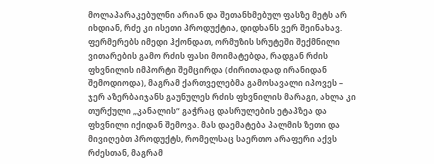მოლაპარაკებულნი არიან და შეთანხმებულ ფასზე მეტს არ იხდიან, რძე კი ისეთი პროდუქტია, დიდხანს ვერ შეინახავ.
ფერმერებს იმედი ჰქონდათ, ორმუზის სრუტეში შექმნილი ვითარების გამო რძის ფასი მოიმატებდა, რადგან რძის ფხვნილის იმპორტი შემცირდა (ძირითადად ირანიდან შემოდიოდა), მაგრამ ქართველებმა გამოსავალი იპოვეს – ჯერ აზერბაიჯანს გაუნულეს რძის ფხვნილის მარაგი, ახლა კი თურქული „კანალის“ გაჭრაც დასრულების ეტაპზეა და ფხვნილი იქიდან შემოვა. მას დაემატება პალმის ზეთი და მივიღებთ პროდუქტს, რომელსაც საერთო არაფერი აქვს რძესთან, მაგრამ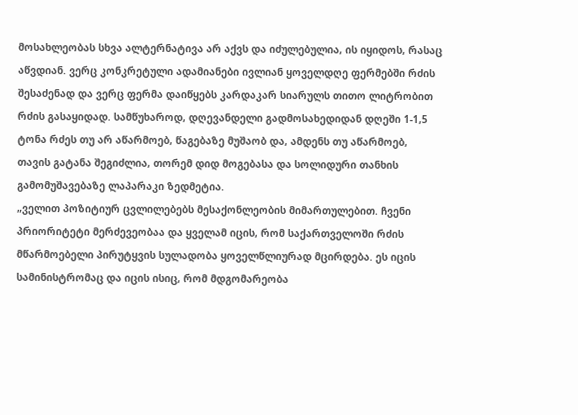მოსახლეობას სხვა ალტერნატივა არ აქვს და იძულებულია, ის იყიდოს, რასაც აწვდიან. ვერც კონკრეტული ადამიანები ივლიან ყოველდღე ფერმებში რძის შესაძენად და ვერც ფერმა დაიწყებს კარდაკარ სიარულს თითო ლიტრობით რძის გასაყიდად. სამწუხაროდ, დღევანდელი გადმოსახედიდან დღეში 1-1,5 ტონა რძეს თუ არ აწარმოებ, წაგებაზე მუშაობ და, ამდენს თუ აწარმოებ, თავის გატანა შეგიძლია, თორემ დიდ მოგებასა და სოლიდური თანხის გამომუშავებაზე ლაპარაკი ზედმეტია.
„ველით პოზიტიურ ცვლილებებს მესაქონლეობის მიმართულებით. ჩვენი პრიორიტეტი მერძევეობაა და ყველამ იცის, რომ საქართველოში რძის მწარმოებელი პირუტყვის სულადობა ყოველწლიურად მცირდება. ეს იცის სამინისტრომაც და იცის ისიც, რომ მდგომარეობა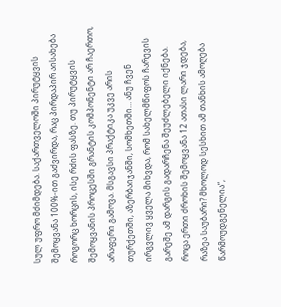სულ უფრო მძიმდება. საქართველოში პირუტყვის შემოყვანა 100%-ით გაძვირდა, რაც პირდაპირ აისახება როგორც ხორცის, ისე რძის ფასზე. თუ პირუტყვის შემოყვანის პროცესში გრანტის კომპონენტი არ ჩაერთო, არაფერი გამოვა. მსგავსი პრაქტიკა უკვე არის თურქეთში, აზერბაიჯანში, სომხეთში… ანუ ჩვენ ირგვლივ ყველა მიხვდა, რომ სახელმწიფოს ჩარევის გარეშე ამ დარგის გადარჩენა შეუძლებელი იქნება. როცა ერთი ძროხის შემოყვანა 12 ათასი ლარი ჯდება, რაზეა საუბარი? მხოლოდ სესხით ამ თანხის ამოღება წარმოუდგენელია“,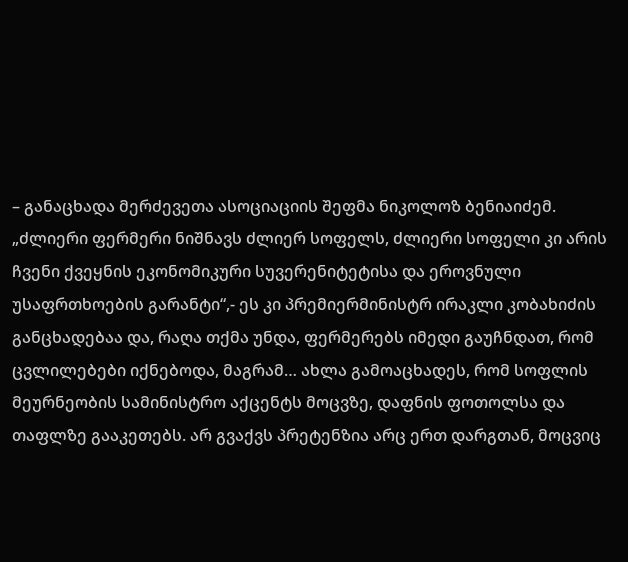– განაცხადა მერძევეთა ასოციაციის შეფმა ნიკოლოზ ბენიაიძემ.
„ძლიერი ფერმერი ნიშნავს ძლიერ სოფელს, ძლიერი სოფელი კი არის ჩვენი ქვეყნის ეკონომიკური სუვერენიტეტისა და ეროვნული უსაფრთხოების გარანტი“,- ეს კი პრემიერმინისტრ ირაკლი კობახიძის განცხადებაა და, რაღა თქმა უნდა, ფერმერებს იმედი გაუჩნდათ, რომ ცვლილებები იქნებოდა, მაგრამ… ახლა გამოაცხადეს, რომ სოფლის მეურნეობის სამინისტრო აქცენტს მოცვზე, დაფნის ფოთოლსა და თაფლზე გააკეთებს. არ გვაქვს პრეტენზია არც ერთ დარგთან, მოცვიც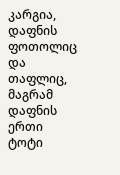კარგია, დაფნის ფოთოლიც და თაფლიც, მაგრამ დაფნის ერთი ტოტი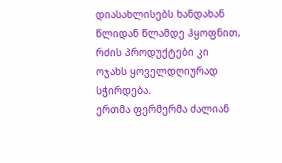დიასახლისებს ხანდახან წლიდან წლამდე ჰყოფნით, რძის პროდუქტები კი ოჯახს ყოველდღიურად სჭირდება.
ერთმა ფერმერმა ძალიან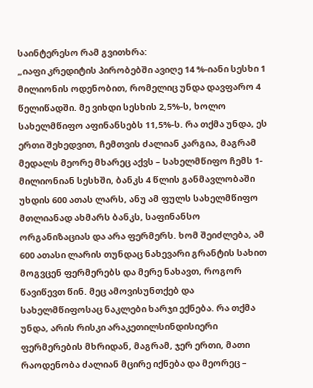საინტერესო რამ გვითხრა:
„იაფი კრედიტის პირობებში ავიღე 14 %-იანი სესხი 1 მილიონის ოდენობით, რომელიც უნდა დავფარო 4 წელიწადში. მე ვიხდი სესხის 2,5%-ს, ხოლო სახელმწიფო აფინანსებს 11,5%-ს. რა თქმა უნდა, ეს ერთი შეხედვით, ჩემთვის ძალიან კარგია, მაგრამ მედალს მეორე მხარეც აქვს – სახელმწიფო ჩემს 1-მილიონიან სესხში, ბანკს 4 წლის განმავლობაში უხდის 600 ათას ლარს, ანუ ამ ფულს სახელმწიფო მთლიანად ახმარს ბანკს, საფინანსო ორგანიზაციას და არა ფერმერს. ხომ შეიძლება, ამ 600 ათასი ლარის თუნდაც ნახევარი გრანტის სახით მოგვცენ ფერმერებს და მერე ნახავთ, როგორ წავიწევთ წინ. მეც ამოვისუნთქებ და სახელმწიფოსაც ნაკლები ხარჯი ექნება. რა თქმა უნდა, არის რისკი არაკეთილსინდისიერი ფერმერების მხრიდან, მაგრამ, ჯერ ერთი, მათი რაოდენობა ძალიან მცირე იქნება და მეორეც –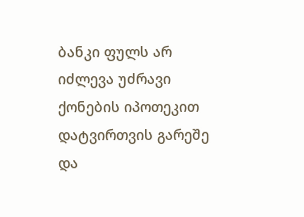ბანკი ფულს არ იძლევა უძრავი ქონების იპოთეკით დატვირთვის გარეშე და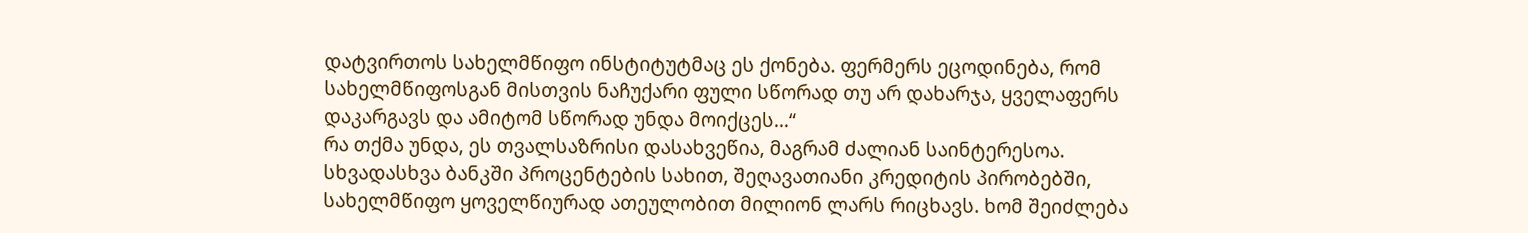დატვირთოს სახელმწიფო ინსტიტუტმაც ეს ქონება. ფერმერს ეცოდინება, რომ სახელმწიფოსგან მისთვის ნაჩუქარი ფული სწორად თუ არ დახარჯა, ყველაფერს დაკარგავს და ამიტომ სწორად უნდა მოიქცეს…“
რა თქმა უნდა, ეს თვალსაზრისი დასახვეწია, მაგრამ ძალიან საინტერესოა. სხვადასხვა ბანკში პროცენტების სახით, შეღავათიანი კრედიტის პირობებში, სახელმწიფო ყოველწიურად ათეულობით მილიონ ლარს რიცხავს. ხომ შეიძლება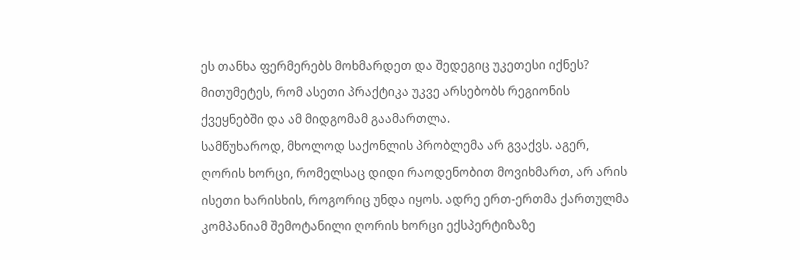ეს თანხა ფერმერებს მოხმარდეთ და შედეგიც უკეთესი იქნეს? მითუმეტეს, რომ ასეთი პრაქტიკა უკვე არსებობს რეგიონის ქვეყნებში და ამ მიდგომამ გაამართლა.
სამწუხაროდ, მხოლოდ საქონლის პრობლემა არ გვაქვს. აგერ, ღორის ხორცი, რომელსაც დიდი რაოდენობით მოვიხმართ, არ არის ისეთი ხარისხის, როგორიც უნდა იყოს. ადრე ერთ-ერთმა ქართულმა კომპანიამ შემოტანილი ღორის ხორცი ექსპერტიზაზე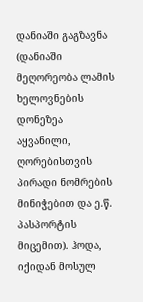დანიაში გაგზავნა (დანიაში მეღორეობა ლამის ხელოვნების დონეზეა აყვანილი, ღორებისთვის პირადი ნომრების მინიჭებით და ე.წ. პასპორტის მიცემით). ჰოდა, იქიდან მოსულ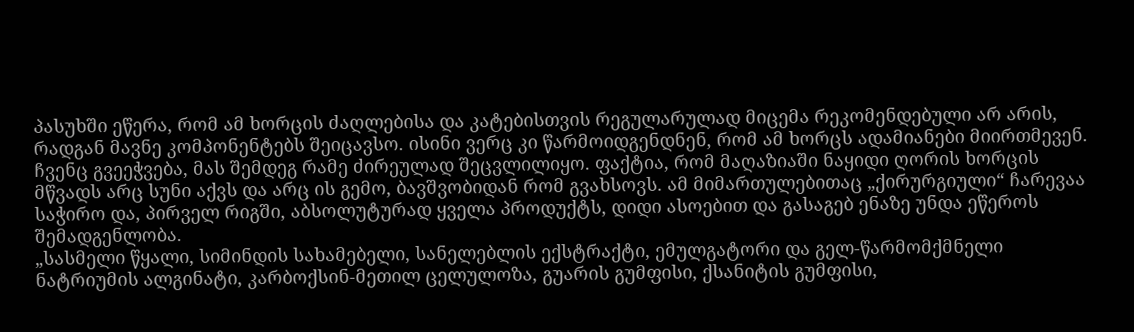პასუხში ეწერა, რომ ამ ხორცის ძაღლებისა და კატებისთვის რეგულარულად მიცემა რეკომენდებული არ არის, რადგან მავნე კომპონენტებს შეიცავსო. ისინი ვერც კი წარმოიდგენდნენ, რომ ამ ხორცს ადამიანები მიირთმევენ. ჩვენც გვეეჭვება, მას შემდეგ რამე ძირეულად შეცვლილიყო. ფაქტია, რომ მაღაზიაში ნაყიდი ღორის ხორცის მწვადს არც სუნი აქვს და არც ის გემო, ბავშვობიდან რომ გვახსოვს. ამ მიმართულებითაც „ქირურგიული“ ჩარევაა საჭირო და, პირველ რიგში, აბსოლუტურად ყველა პროდუქტს, დიდი ასოებით და გასაგებ ენაზე უნდა ეწეროს შემადგენლობა.
„სასმელი წყალი, სიმინდის სახამებელი, სანელებლის ექსტრაქტი, ემულგატორი და გელ-წარმომქმნელი ნატრიუმის ალგინატი, კარბოქსინ-მეთილ ცელულოზა, გუარის გუმფისი, ქსანიტის გუმფისი,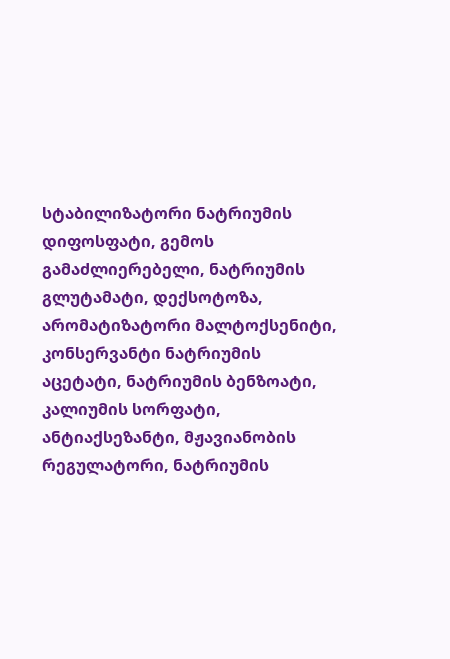სტაბილიზატორი ნატრიუმის დიფოსფატი, გემოს გამაძლიერებელი, ნატრიუმის გლუტამატი, დექსოტოზა, არომატიზატორი მალტოქსენიტი, კონსერვანტი ნატრიუმის აცეტატი, ნატრიუმის ბენზოატი, კალიუმის სორფატი, ანტიაქსეზანტი, მჟავიანობის რეგულატორი, ნატრიუმის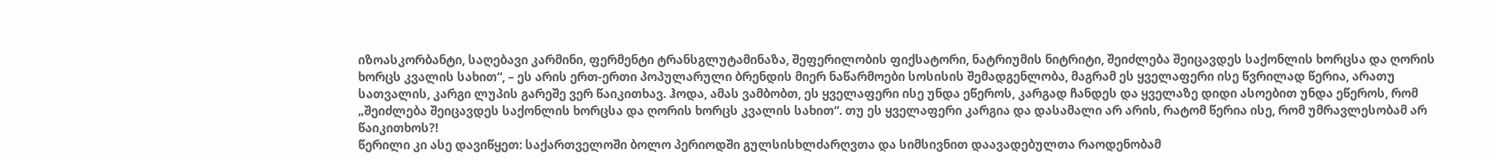იზოასკორბანტი, საღებავი კარმინი, ფერმენტი ტრანსგლუტამინაზა, შეფერილობის ფიქსატორი, ნატრიუმის ნიტრიტი, შეიძლება შეიცავდეს საქონლის ხორცსა და ღორის ხორცს კვალის სახით“, – ეს არის ერთ-ერთი პოპულარული ბრენდის მიერ ნაწარმოები სოსისის შემადგენლობა, მაგრამ ეს ყველაფერი ისე წვრილად წერია, არათუ სათვალის, კარგი ლუპის გარეშე ვერ წაიკითხავ. ჰოდა, ამას ვამბობთ, ეს ყველაფერი ისე უნდა ეწეროს, კარგად ჩანდეს და ყველაზე დიდი ასოებით უნდა ეწეროს, რომ „შეიძლება შეიცავდეს საქონლის ხორცსა და ღორის ხორცს კვალის სახით“. თუ ეს ყველაფერი კარგია და დასამალი არ არის, რატომ წერია ისე, რომ უმრავლესობამ არ წაიკითხოს?!
წერილი კი ასე დავიწყეთ: საქართველოში ბოლო პერიოდში გულსისხლძარღვთა და სიმსივნით დაავადებულთა რაოდენობამ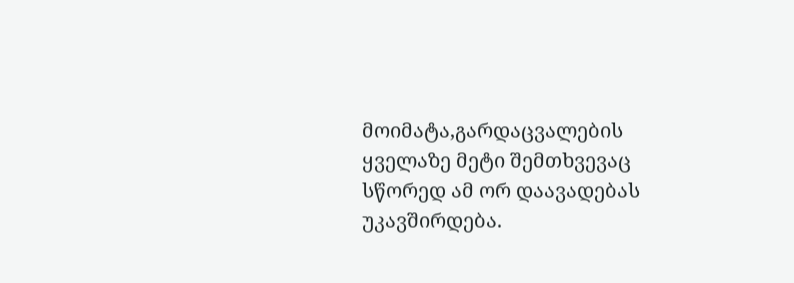მოიმატა,გარდაცვალების ყველაზე მეტი შემთხვევაც სწორედ ამ ორ დაავადებას უკავშირდება.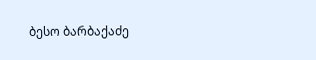ბესო ბარბაქაძე